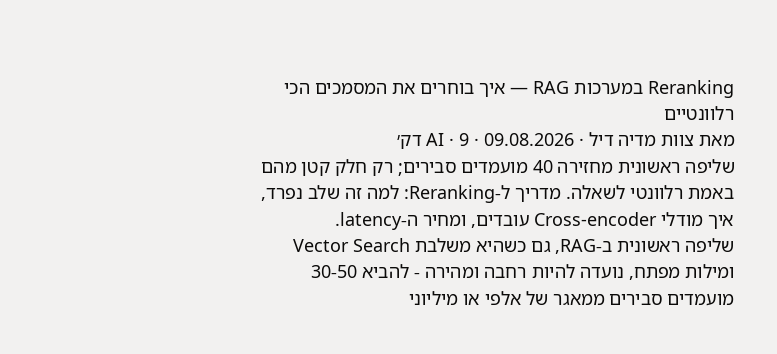Reranking במערכות RAG — איך בוחרים את המסמכים הכי רלוונטיים
מאת צוות מדיה דיל · 09.08.2026 · AI · 9 דק׳
שליפה ראשונית מחזירה 40 מועמדים סבירים; רק חלק קטן מהם באמת רלוונטי לשאלה. מדריך ל-Reranking: למה זה שלב נפרד, איך מודלי Cross-encoder עובדים, ומחיר ה-latency.
שליפה ראשונית ב-RAG, גם כשהיא משלבת Vector Search ומילות מפתח, נועדה להיות רחבה ומהירה - להביא 30-50 מועמדים סבירים ממאגר של אלפי או מיליוני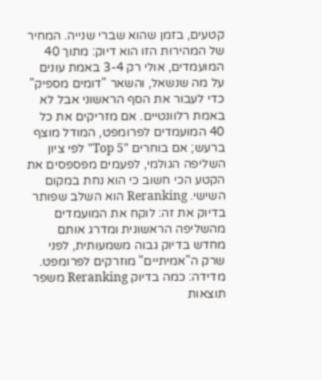קטעים, בזמן שהוא שברי שנייה. המחיר של המהירות הזו הוא דיוק: מתוך 40 המועמדים, אולי רק 3-4 באמת עונים על מה שנשאל, והשאר "דומים מספיק" כדי לעבור את הסף הראשוני אבל לא באמת רלוונטיים. אם מזריקים את כל 40 המועמדים לפרומפט, המודל מוצף ברעש; אם בוחרים "Top 5" לפי ציון השליפה הגולמי, לפעמים מפספסים את הקטע הכי חשוב כי הוא נחת במקום השישי. Reranking הוא השלב שפותר בדיוק את זה: לוקח את המועמדים מהשליפה הראשונית ומדרג אותם מחדש בדיוק גבוה משמעותית, לפני שרק ה"אמיתיים" מוזרקים לפרומפט.
מדידה: כמה בדיוק Reranking משפר תוצאות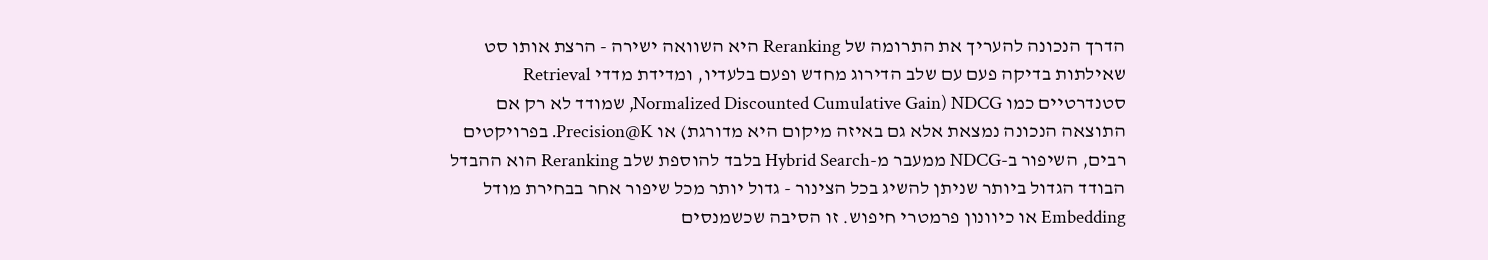הדרך הנכונה להעריך את התרומה של Reranking היא השוואה ישירה - הרצת אותו סט שאילתות בדיקה פעם עם שלב הדירוג מחדש ופעם בלעדיו, ומדידת מדדי Retrieval סטנדרטיים כמו NDCG (Normalized Discounted Cumulative Gain, שמודד לא רק אם התוצאה הנכונה נמצאת אלא גם באיזה מיקום היא מדורגת) או Precision@K. בפרויקטים רבים, השיפור ב-NDCG ממעבר מ-Hybrid Search בלבד להוספת שלב Reranking הוא ההבדל הבודד הגדול ביותר שניתן להשיג בכל הצינור - גדול יותר מכל שיפור אחר בבחירת מודל Embedding או כיוונון פרמטרי חיפוש. זו הסיבה שכשמנסים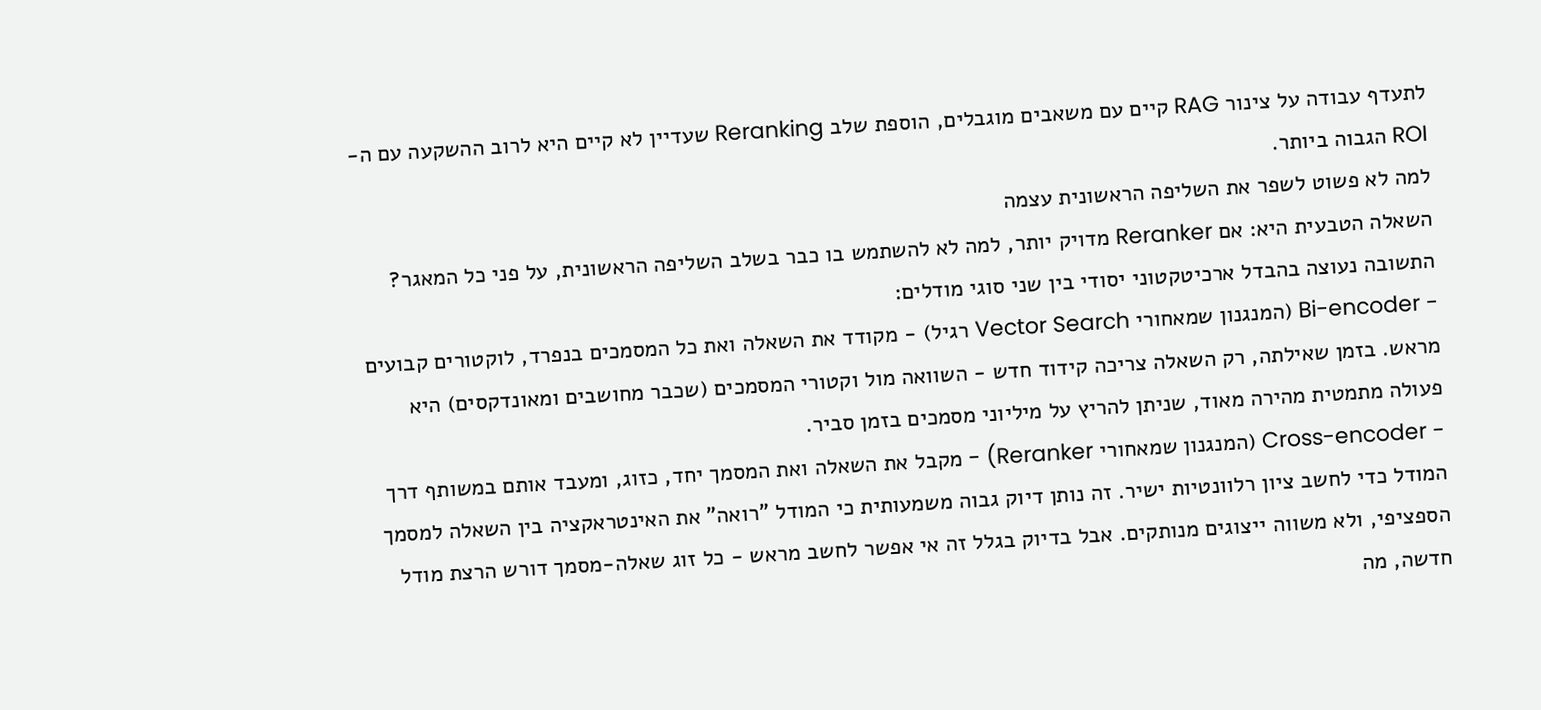לתעדף עבודה על צינור RAG קיים עם משאבים מוגבלים, הוספת שלב Reranking שעדיין לא קיים היא לרוב ההשקעה עם ה-ROI הגבוה ביותר.
למה לא פשוט לשפר את השליפה הראשונית עצמה
השאלה הטבעית היא: אם Reranker מדויק יותר, למה לא להשתמש בו כבר בשלב השליפה הראשונית, על פני כל המאגר? התשובה נעוצה בהבדל ארכיטקטוני יסודי בין שני סוגי מודלים:
- Bi-encoder (המנגנון שמאחורי Vector Search רגיל) - מקודד את השאלה ואת כל המסמכים בנפרד, לוקטורים קבועים מראש. בזמן שאילתה, רק השאלה צריכה קידוד חדש - השוואה מול וקטורי המסמכים (שכבר מחושבים ומאונדקסים) היא פעולה מתמטית מהירה מאוד, שניתן להריץ על מיליוני מסמכים בזמן סביר.
- Cross-encoder (המנגנון שמאחורי Reranker) - מקבל את השאלה ואת המסמך יחד, כזוג, ומעבד אותם במשותף דרך המודל כדי לחשב ציון רלוונטיות ישיר. זה נותן דיוק גבוה משמעותית כי המודל "רואה" את האינטראקציה בין השאלה למסמך הספציפי, ולא משווה ייצוגים מנותקים. אבל בדיוק בגלל זה אי אפשר לחשב מראש - כל זוג שאלה-מסמך דורש הרצת מודל חדשה, מה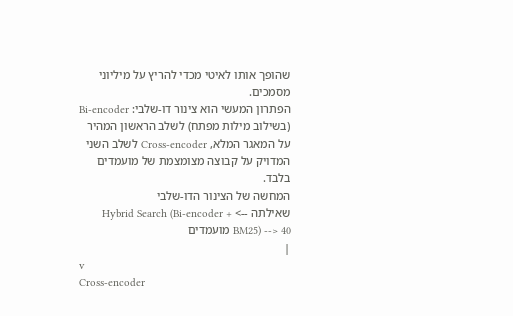שהופך אותו לאיטי מכדי להריץ על מיליוני מסמכים.
הפתרון המעשי הוא צינור דו-שלבי: Bi-encoder (בשילוב מילות מפתח) לשלב הראשון המהיר על המאגר המלא, Cross-encoder לשלב השני המדויק על קבוצה מצומצמת של מועמדים בלבד.
המחשה של הצינור הדו-שלבי
שאילתה --> Hybrid Search (Bi-encoder + BM25) --> 40 מועמדים
|
v
Cross-encoder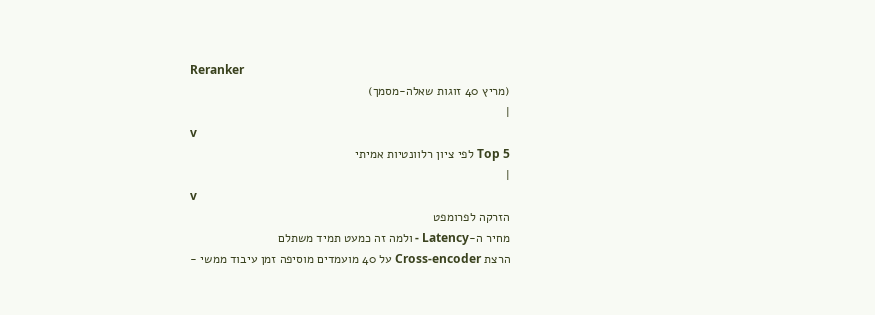Reranker
(מריץ 40 זוגות שאלה-מסמך)
|
v
Top 5 לפי ציון רלוונטיות אמיתי
|
v
הזרקה לפרומפט
מחיר ה-Latency - ולמה זה כמעט תמיד משתלם
הרצת Cross-encoder על 40 מועמדים מוסיפה זמן עיבוד ממשי -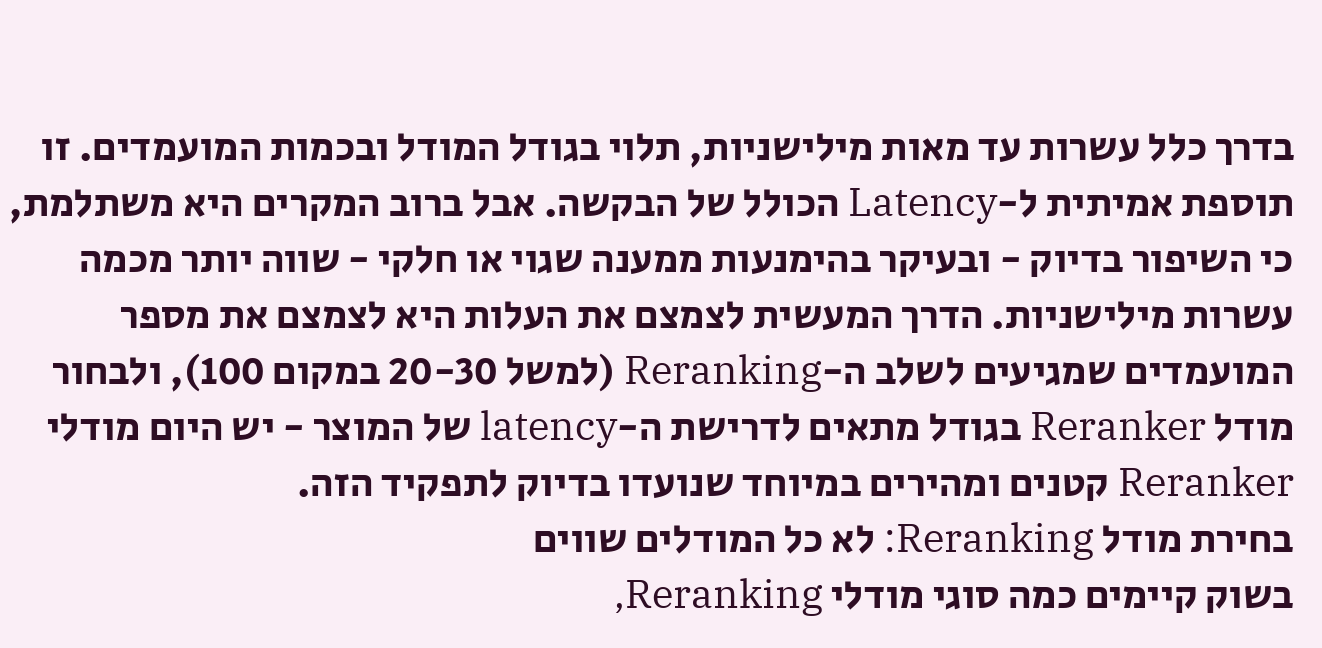בדרך כלל עשרות עד מאות מילישניות, תלוי בגודל המודל ובכמות המועמדים. זו תוספת אמיתית ל-Latency הכולל של הבקשה. אבל ברוב המקרים היא משתלמת, כי השיפור בדיוק - ובעיקר בהימנעות ממענה שגוי או חלקי - שווה יותר מכמה עשרות מילישניות. הדרך המעשית לצמצם את העלות היא לצמצם את מספר המועמדים שמגיעים לשלב ה-Reranking (למשל 20-30 במקום 100), ולבחור מודל Reranker בגודל מתאים לדרישת ה-latency של המוצר - יש היום מודלי Reranker קטנים ומהירים במיוחד שנועדו בדיוק לתפקיד הזה.
בחירת מודל Reranking: לא כל המודלים שווים
בשוק קיימים כמה סוגי מודלי Reranking,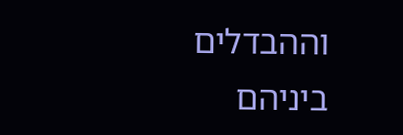וההבדלים ביניהם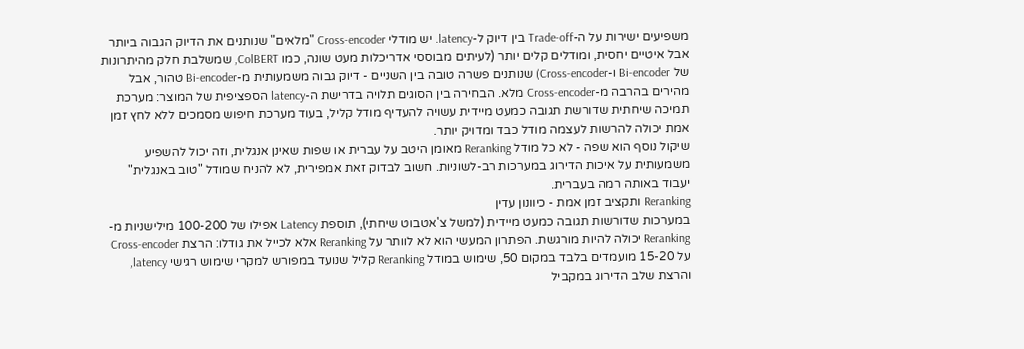משפיעים ישירות על ה-Trade-off בין דיוק ל-latency. יש מודלי Cross-encoder "מלאים" שנותנים את הדיוק הגבוה ביותר אבל איטיים יחסית, ומודלים קלים יותר (לעיתים מבוססי אדריכלות מעט שונה, כמו ColBERT, שמשלבת חלק מהיתרונות של Bi-encoder ו-Cross-encoder) שנותנים פשרה טובה בין השניים - דיוק גבוה משמעותית מ-Bi-encoder טהור, אבל מהירים בהרבה מ-Cross-encoder מלא. הבחירה בין הסוגים תלויה בדרישת ה-latency הספציפית של המוצר: מערכת תמיכה שיחתית שדורשת תגובה כמעט מיידית עשויה להעדיף מודל קליל, בעוד מערכת חיפוש מסמכים ללא לחץ זמן אמת יכולה להרשות לעצמה מודל כבד ומדויק יותר.
שיקול נוסף הוא שפה - לא כל מודל Reranking מאומן היטב על עברית או שפות שאינן אנגלית, וזה יכול להשפיע משמעותית על איכות הדירוג במערכות רב-לשוניות. חשוב לבדוק זאת אמפירית, לא להניח שמודל "טוב באנגלית" יעבוד באותה רמה בעברית.
Reranking ותקציב זמן אמת - כיוונון עדין
במערכות שדורשות תגובה כמעט מיידית (למשל צ'אטבוט שיחתי), תוספת Latency אפילו של 100-200 מילישניות מ-Reranking יכולה להיות מורגשת. הפתרון המעשי הוא לא לוותר על Reranking אלא לכייל את גודלו: הרצת Cross-encoder על 15-20 מועמדים בלבד במקום 50, שימוש במודל Reranking קליל שנועד במפורש למקרי שימוש רגישי latency, והרצת שלב הדירוג במקביל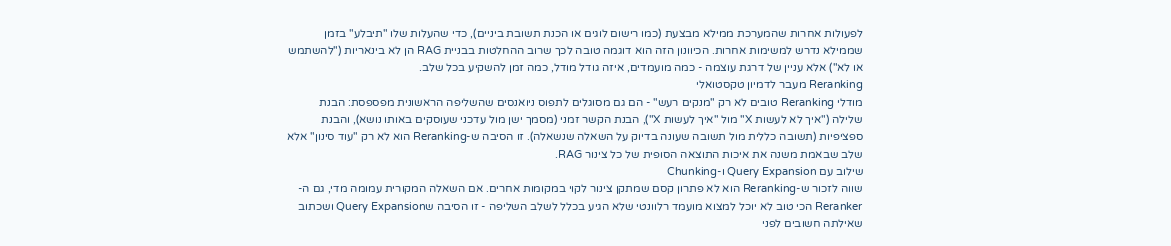לפעולות אחרות שהמערכת ממילא מבצעת (כמו רישום לוגים או הכנת תשובת ביניים), כדי שהעלות שלו "תיבלע" בזמן שממילא נדרש למשימות אחרות. הכיוונון הזה הוא דוגמה טובה לכך שרוב ההחלטות בבניית RAG הן לא בינאריות ("להשתמש או לא") אלא עניין של דרגת עוצמה - כמה מועמדים, איזה גודל מודל, כמה זמן להשקיע בכל שלב.
Reranking מעבר לדמיון טקסטואלי
מודלי Reranking טובים לא רק "מנקים רעש" - הם גם מסוגלים לתפוס ניואנסים שהשליפה הראשונית מפספסת: הבנת שלילה ("איך לא לעשות X" מול "איך לעשות X"), הבנת הקשר זמני (מסמך ישן מול עדכני שעוסקים באותו נושא), והבנת ספציפיות (תשובה כללית מול תשובה שעונה בדיוק על השאלה שנשאלה). זו הסיבה ש-Reranking הוא לא רק "עוד סינון" אלא שלב שבאמת משנה את איכות התוצאה הסופית של כל צינור RAG.
שילוב עם Query Expansion ו-Chunking
שווה לזכור ש-Reranking הוא לא פתרון קסם שמתקן צינור לקוי במקומות אחרים. אם השאלה המקורית עמומה מדי, גם ה-Reranker הכי טוב לא יוכל למצוא מועמד רלוונטי שלא הגיע בכלל לשלב השליפה - זו הסיבה שQuery Expansion ושכתוב שאילתה חשובים לפני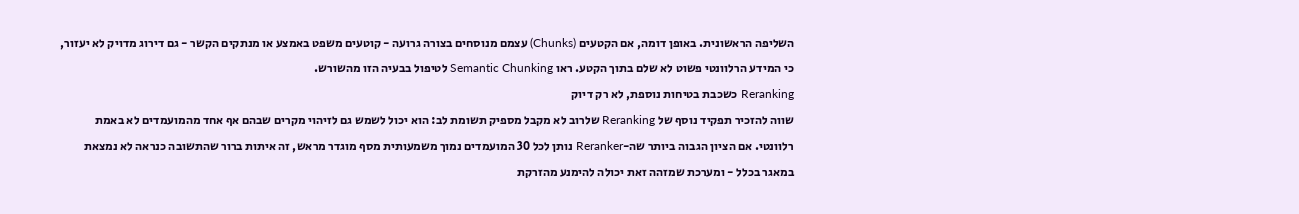השליפה הראשונית. באופן דומה, אם הקטעים (Chunks) עצמם מנוסחים בצורה גרועה - קוטעים משפט באמצע או מנתקים הקשר - גם דירוג מדויק לא יעזור, כי המידע הרלוונטי פשוט לא שלם בתוך הקטע. ראו Semantic Chunking לטיפול בבעיה הזו מהשורש.
Reranking כשכבת בטיחות נוספת, לא רק דיוק
שווה להזכיר תפקיד נוסף של Reranking שלרוב לא מקבל מספיק תשומת לב: הוא יכול לשמש גם לזיהוי מקרים שבהם אף אחד מהמועמדים לא באמת רלוונטי. אם הציון הגבוה ביותר שה-Reranker נותן לכל 30 המועמדים נמוך משמעותית מסף מוגדר מראש, זה איתות ברור שהתשובה כנראה לא נמצאת במאגר בכלל - ומערכת שמזהה זאת יכולה להימנע מהזרקת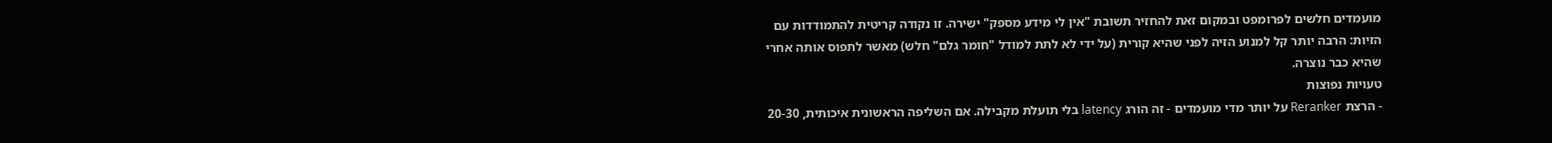מועמדים חלשים לפרומפט ובמקום זאת להחזיר תשובת "אין לי מידע מספק" ישירה. זו נקודה קריטית להתמודדות עם הזיות: הרבה יותר קל למנוע הזיה לפני שהיא קורית (על ידי לא לתת למודל "חומר גלם" חלש) מאשר לתפוס אותה אחרי שהיא כבר נוצרה.
טעויות נפוצות
- הרצת Reranker על יותר מדי מועמדים - זה הורג latency בלי תועלת מקבילה. אם השליפה הראשונית איכותית, 20-30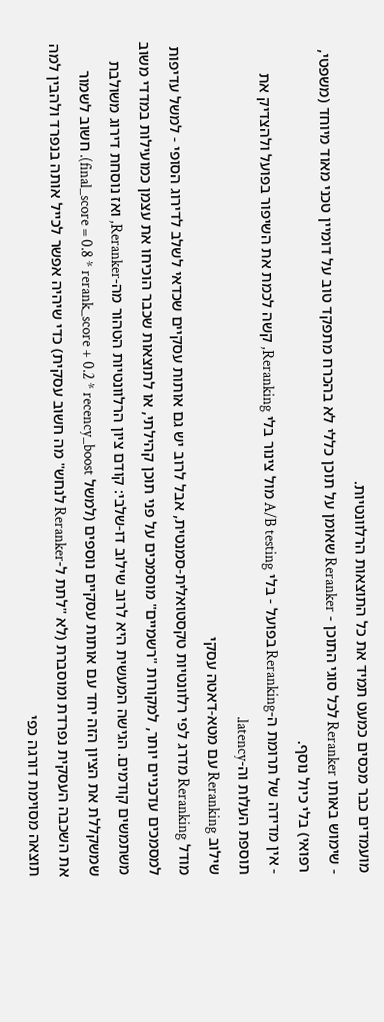מועמדים כבר מכסים כמעט תמיד את כל התוצאות הרלוונטיות.
- שימוש באותו Reranker לכל סוגי התוכן - Reranker שאומן על תוכן כללי לא בהכרח מתפקד טוב על דומיין טכני מאוד מיוחד (משפטי, רפואי) בלי כיול נוסף.
- אין מדידה של תרומת ה-Reranking בפועל - בלי A/B testing מול צינור בלי Reranking, קשה לכמת את השיפור בפועל ולהצדיק את תוספת העלות וה-latency.
שילוב Reranking עם מטא-דאטה עסקי
מודל Reranking מדרג לפי רלוונטיות טקסטואלית-סמנטית, אבל לרוב יש גם אותות עסקיים שכדאי לשלב לדירוג הסופי - למשל עדיפות למסמכים עדכניים יותר, למקורות "רשמיים" מוסמכים על פני תוכן קהילתי, או לתוצאות שכבר הוכיחו את עצמן כמועילות במדדי משוב משתמשים קודמים. הגישה המעשית היא לרוב שילוב דו-שלבי: קודם ציון הרלוונטיות הטהור מה-Reranker, ואז נוסחת דירוג משולבת שמשקללת את הציון הזה יחד עם אותות עסקיים נוספים (למשל final_score = 0.8 * rerank_score + 0.2 * recency_boost). חשוב לשמור את השכבה העסקית נפרדת ומוסברת (לא "לתת ל-Reranker לנחש" מה חשוב עסקית) כדי שיהיה אפשר לכייל אותה בנפרד ולהבין למה תוצאה מסוימת דורגה כפי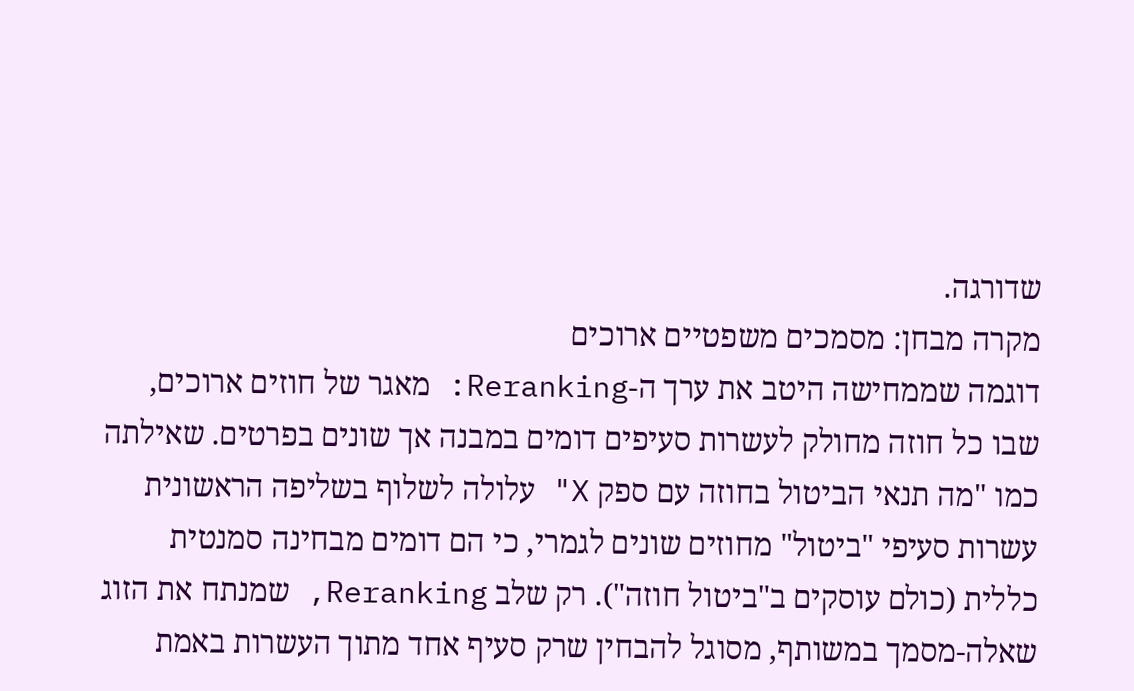שדורגה.
מקרה מבחן: מסמכים משפטיים ארוכים
דוגמה שממחישה היטב את ערך ה-Reranking: מאגר של חוזים ארוכים, שבו כל חוזה מחולק לעשרות סעיפים דומים במבנה אך שונים בפרטים. שאילתה כמו "מה תנאי הביטול בחוזה עם ספק X" עלולה לשלוף בשליפה הראשונית עשרות סעיפי "ביטול" מחוזים שונים לגמרי, כי הם דומים מבחינה סמנטית כללית (כולם עוסקים ב"ביטול חוזה"). רק שלב Reranking, שמנתח את הזוג שאלה-מסמך במשותף, מסוגל להבחין שרק סעיף אחד מתוך העשרות באמת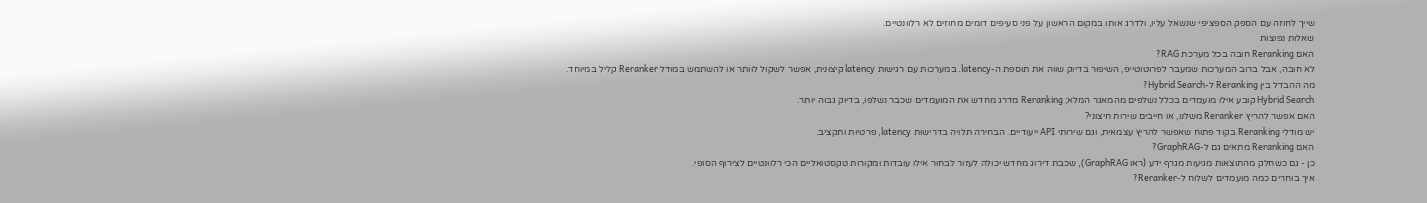שייך לחוזה עם הספק הספציפי שנשאל עליו, ולדרג אותו במקום הראשון על פני סעיפים דומים מחוזים לא רלוונטיים.
שאלות נפוצות
האם Reranking חובה בכל מערכת RAG?
לא חובה, אבל ברוב המערכות שמעבר לפרוטוטייפ, השיפור בדיוק שווה את תוספת ה-latency. במערכות עם רגישות latency קיצונית, אפשר לשקול לוותר או להשתמש במודל Reranker קליל במיוחד.
מה ההבדל בין Reranking ל-Hybrid Search?
Hybrid Search קובע אילו מועמדים בכלל נשלפים מהמאגר המלא; Reranking מדרג מחדש את המועמדים שכבר נשלפו, בדיוק גבוה יותר.
האם אפשר להריץ Reranker משלנו, או חייבים שירות חיצוני?
יש מודלי Reranking בקוד פתוח שאפשר להריץ עצמאית, וגם שירותי API ייעודיים. הבחירה תלויה בדרישות latency, פרטיות ותקציב.
האם Reranking מתאים גם ל-GraphRAG?
כן - גם כשחלק מהתוצאות מגיעות מגרף ידע (ראו GraphRAG), שכבת דירוג מחדש יכולה לעזור לבחור אילו עובדות ומקורות טקסטואליים הכי רלוונטיים לצירוף הסופי.
איך בוחרים כמה מועמדים לשלוח ל-Reranker?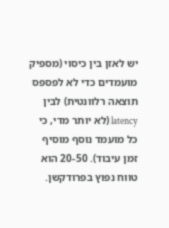יש לאזן בין כיסוי (מספיק מועמדים כדי לא לפספס תוצאה רלוונטית) לבין latency (לא יותר מדי, כי כל מועמד נוסף מוסיף זמן עיבוד). 20-50 הוא טווח נפוץ בפרודקשן.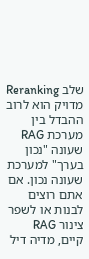שלב Reranking מדויק הוא לרוב ההבדל בין מערכת RAG שעונה "נכון בערך" למערכת שעונה נכון. אם אתם רוצים לבנות או לשפר צינור RAG קיים, מדיה דיל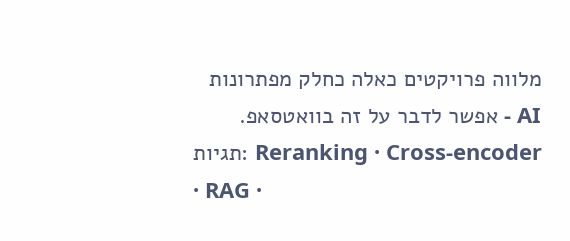מלווה פרויקטים כאלה כחלק מפתרונות AI - אפשר לדבר על זה בוואטסאפ.
תגיות: Reranking · Cross-encoder · RAG ·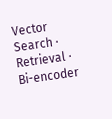Vector Search · Retrieval · Bi-encoder